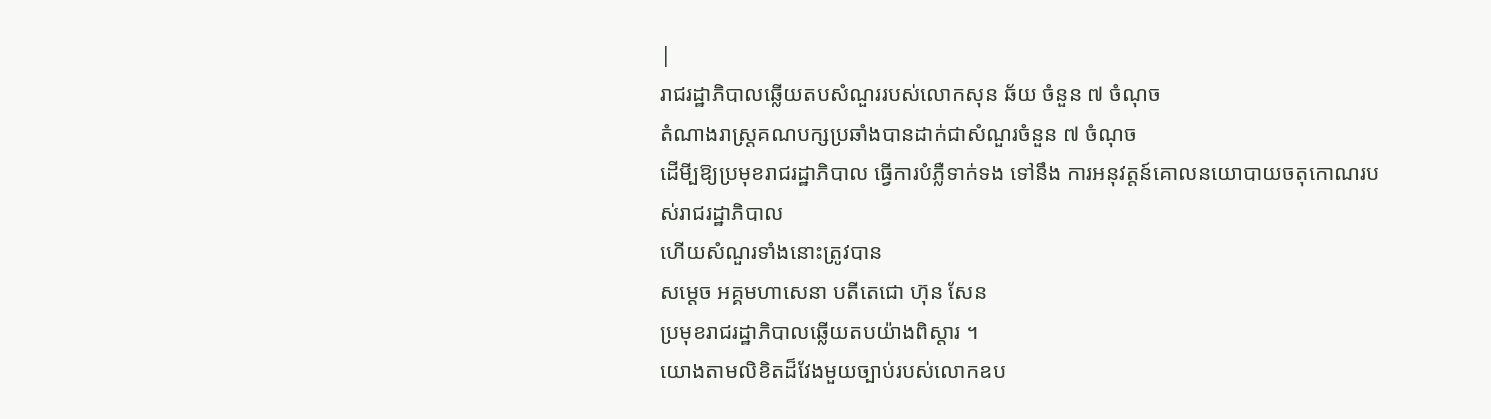|
រាជរដ្ឋាភិបាលឆ្លើយតបសំណួររបស់លោកសុន ឆ័យ ចំនួន ៧ ចំណុច
តំណាងរាស្ដ្រគណបក្សប្រឆាំងបានដាក់ជាសំណួរចំនួន ៧ ចំណុច
ដើមី្បឱ្យប្រមុខរាជរដ្ឋាភិបាល ធ្វើការបំភ្លឺទាក់ទង ទៅនឹង ការអនុវត្ដន៍គោលនយោបាយចតុកោណរបស់រាជរដ្ឋាភិបាល
ហើយសំណួរទាំងនោះត្រូវបាន
សម្ដេច អគ្គមហាសេនា បតីតេជោ ហ៊ុន សែន
ប្រមុខរាជរដ្ឋាភិបាលឆ្លើយតបយ៉ាងពិស្ដារ ។
យោងតាមលិខិតដ៏វែងមួយច្បាប់របស់លោកឧប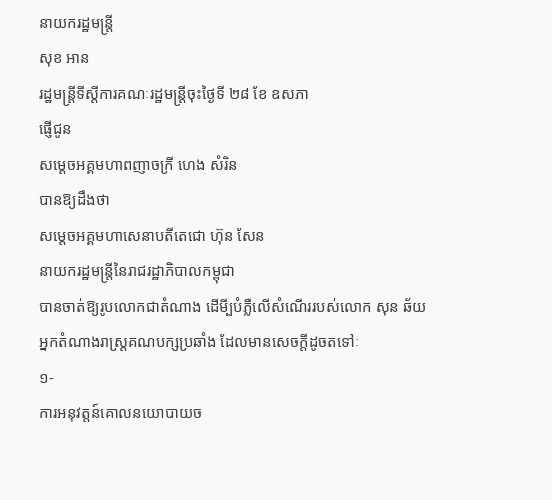នាយករដ្ឋមន្ដ្រី
សុខ អាន
រដ្ឋមន្ដ្រីទីស្ដីការគណៈរដ្ឋមន្ដ្រីចុះថ្ងៃទី ២៨ ខែ ឧសភា
ផ្ញើជូន
សម្ដេចអគ្គមហាពញាចក្រី ហេង សំរិន
បានឱ្យដឹងថា
សម្ដេចអគ្គមហាសេនាបតីតេជោ ហ៊ុន សែន
នាយករដ្ឋមន្ដ្រីនៃរាជរដ្ឋាភិបាលកម្ពុជា
បានចាត់ឱ្យរូបលោកជាតំណាង ដើមី្បបំភ្លឺលើសំណើររបស់លោក សុន ឆ័យ
អ្នកតំណាងរាស្ដ្រគណបក្សប្រឆាំង ដែលមានសេចក្ដីដូចតទៅៈ
១-
ការអនុវត្ដន៍គោលនយោបាយច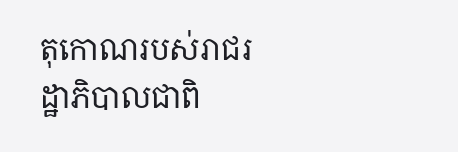តុកោណរបស់រាជរដ្ឋាភិបាលជាពិ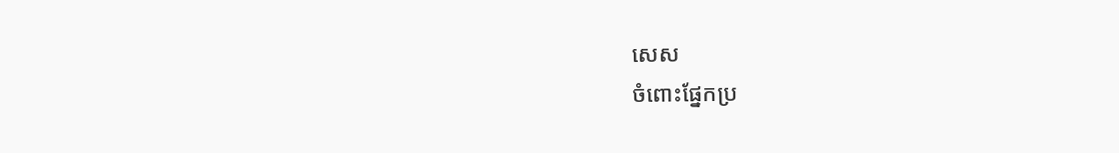សេស
ចំពោះផ្នែកប្រ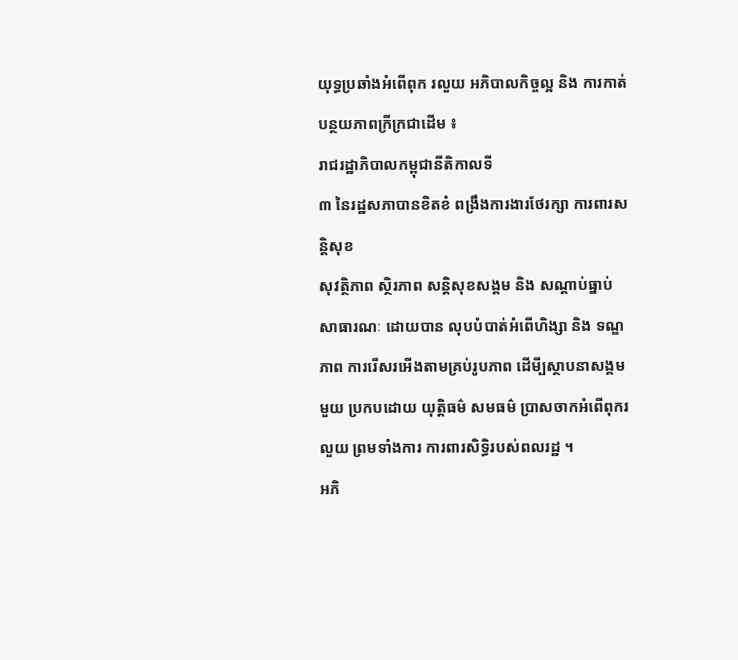យុទ្ធប្រឆាំងអំពើពុក រលួយ អភិបាលកិច្ចល្អ និង ការកាត់បន្ថយភាពក្រីក្រជាដើម ៖
រាជរដ្ឋាភិបាលកម្ពុជានីតិកាលទី
៣ នៃរដ្ឋសភាបានខិតខំ ពង្រឹងការងារថែរក្សា ការពារសន្ដិសុខ
សុវត្ថិភាព ស្ថិរភាព សន្ដិសុខសង្គម និង សណ្ដាប់ធ្នាប់សាធារណៈ ដោយបាន លុបបំបាត់អំពើហិង្សា និង ទណ្ឌភាព ការរើសរអើងតាមគ្រប់រូបភាព ដើមី្បស្ថាបនាសង្គមមួយ ប្រកបដោយ យុត្ដិធម៌ សមធម៌ ប្រាសចាកអំពើពុករលួយ ព្រមទាំងការ ការពារសិទ្ធិរបស់ពលរដ្ឋ ។
អភិ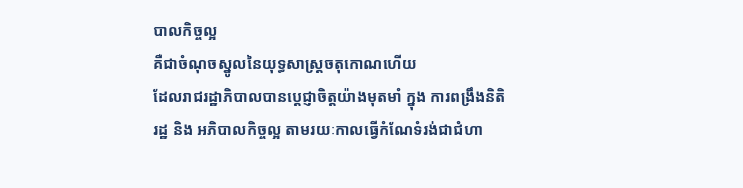បាលកិច្ចល្អ
គឺជាចំណុចស្នូលនៃយុទ្ធសាស្ដ្រចតុកោណហើយ
ដែលរាជរដ្ឋាភិបាលបានប្ដេជ្ញាចិត្ដយ៉ាងមុតមាំ ក្នុង ការពង្រឹងនិតិរដ្ឋ និង អភិបាលកិច្ចល្អ តាមរយៈកាលធ្វើកំណែទំរង់ជាជំហា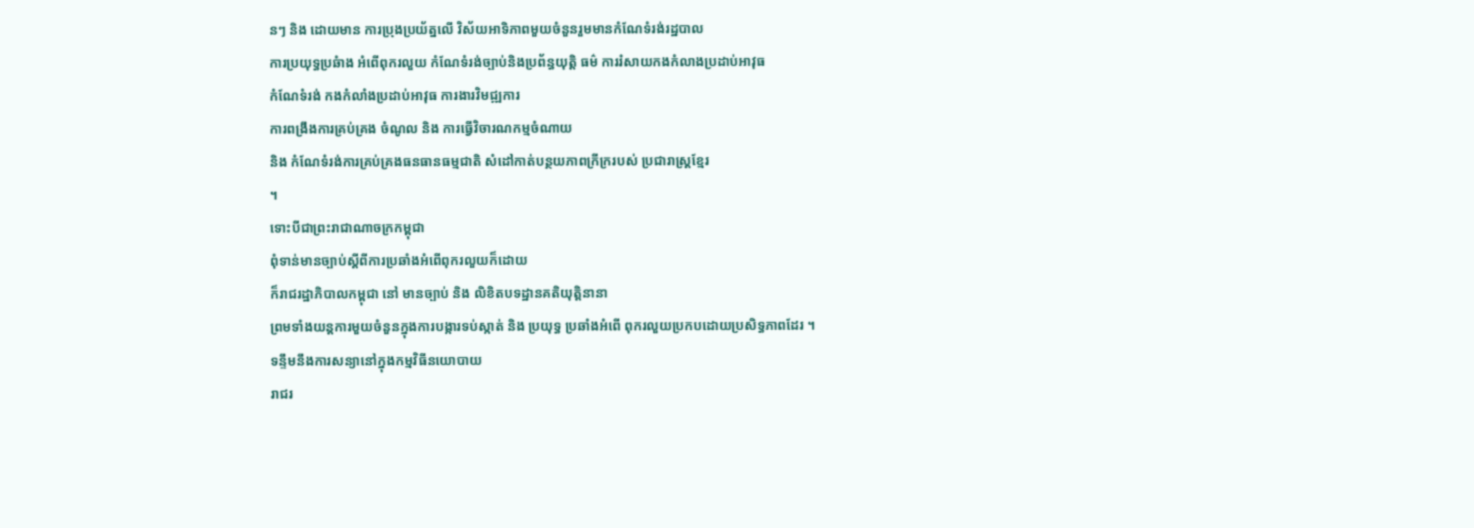នៗ និង ដោយមាន ការប្រុងប្រយ័ត្នលើ វិស័យអាទិភាពមួយចំនួនរួមមានកំណែទំរង់រដ្ឋបាល
ការប្រយុទ្ធប្រឆំាង អំពើពុករលួយ កំណែទំរង់ច្បាប់និងប្រព័ន្ធយុត្ដិ ធម៌ ការរំសាយកងកំលាងប្រដាប់អាវុធ
កំណែទំរង់ កងកំលាំងប្រដាប់អាវុធ ការងារវិមជ្ឍការ
ការពង្រឹងការគ្រប់គ្រង ចំណូល និង ការធ្វើវិចារណកម្មចំណាយ
និង កំណែទំរង់ការគ្រប់គ្រងធនធានធម្មជាតិ សំដៅកាត់បន្ថយភាពក្រីក្ររបស់ ប្រជារាស្ដ្រខ្មែរ
។
ទោះបីជាព្រះរាជាណាចក្រកម្ពុជា
ពុំទាន់មានច្បាប់ស្ដីពីការប្រឆាំងអំពើពុករលួយក៏ដោយ
ក៏រាជរដ្ឋាភិបាលកម្ពុជា នៅ មានច្បាប់ និង លិខិតបទដ្ឋានគតិយុត្ដិនានា
ព្រមទាំងយន្ដការមួយចំនួនក្នុងការបង្ការទប់ស្កាត់ និង ប្រយុទ្ធ ប្រឆាំងអំពើ ពុករលួយប្រកបដោយប្រសិទ្ធភាពដែរ ។
ទន្ទឹមនឹងការសន្យានៅក្នុងកម្មវិធីនយោបាយ
រាជរ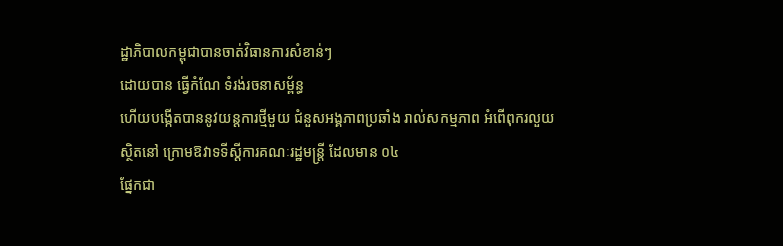ដ្ឋាភិបាលកម្ពុជាបានចាត់វិធានការសំខាន់ៗ
ដោយបាន ធ្វើកំណែ ទំរង់រចនាសម្ព័ន្ធ
ហើយបង្កើតបាននូវយន្ដការថ្មីមួយ ជំនួសអង្គភាពប្រឆាំង រាល់សកម្មភាព អំពើពុករលួយ
ស្ថិតនៅ ក្រោមឱវាទទីស្ដីការគណៈរដ្ឋមន្ដ្រី ដែលមាន ០៤
ផ្នែកជា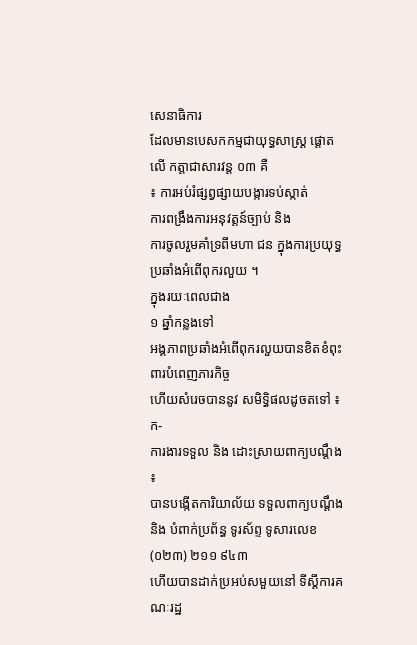សេនាធិការ
ដែលមានបេសកកម្មជាយុទ្ធសាស្ដ្រ ផ្ដោតលើ កត្ដាជាសារវន្ដ ០៣ គឺ
៖ ការអប់រំផ្សព្វផ្សាយបង្ការទប់ស្កាត់
ការពង្រឹងការអនុវត្ដន៍ច្បាប់ និង
ការចូលរួមគាំទ្រពីមហា ជន ក្នុងការប្រយុទ្ធប្រឆាំងអំពើពុករលួយ ។
ក្នុងរយៈពេលជាង
១ ឆ្នាំកន្លងទៅ
អង្គភាពប្រឆាំងអំពើពុករលួយបានខិតខំពុះពារបំពេញភារកិច្ច
ហើយសំរេចបាននូវ សមិទ្ធិផលដូចតទៅ ៖
ក-
ការងារទទួល និង ដោះស្រាយពាក្យបណ្ដឹង ៖
បានបង្កើតការិយាល័យ ទទួលពាក្យបណ្ដឹង និង បំពាក់ប្រព័ន្ធ ទូរស័ព្ទ ទូសារលេខ (០២៣) ២១១ ៩៤៣
ហើយបានដាក់ប្រអប់សមួយនៅ ទីស្ដីការគណៈរដ្ឋ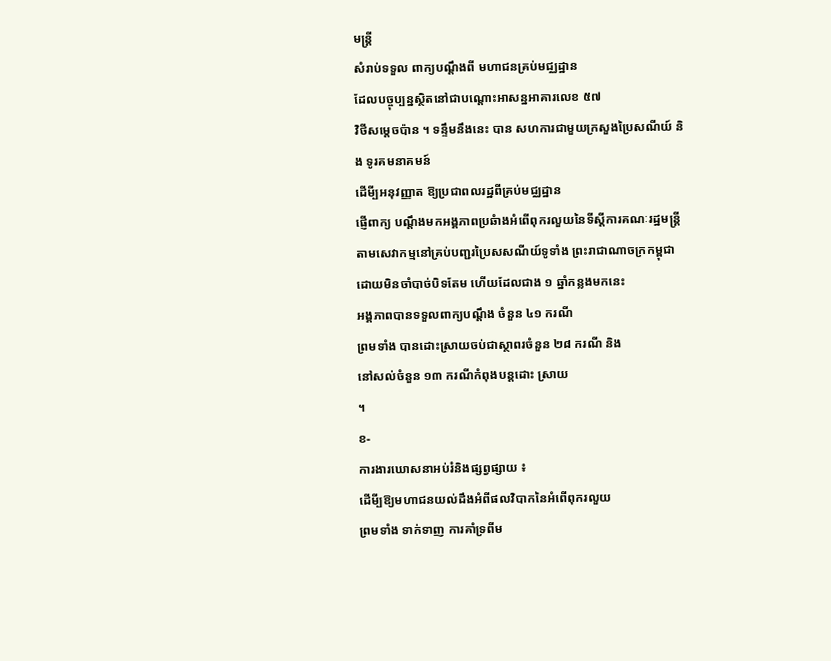មន្ដ្រី
សំរាប់ទទួល ពាក្យបណ្ដឹងពី មហាជនគ្រប់មជ្ឈដ្ឋាន
ដែលបច្ចុប្បន្នស្ថិតនៅជាបណ្ដោះអាសន្នអាគារលេខ ៥៧
វិថីសម្ដេចប៉ាន ។ ទន្ទឹមនឹងនេះ បាន សហការជាមួយក្រសួងប្រៃសណីយ៍ និង ទូរគមនាគមន៍
ដើមី្បអនុវញ្ញាត ឱ្យប្រជាពលរដ្ឋពីគ្រប់មជ្ឈដ្ឋាន
ផ្ញើពាក្យ បណ្ដឹងមកអង្គភាពប្រឆំាងអំពើពុករលួយនៃទីស្ដីការគណៈរដ្ឋមន្ដ្រី
តាមសេវាកម្មនៅគ្រប់បញ្ជរប្រៃសសណីយ៍ទូទាំង ព្រះរាជាណាចក្រកម្ពុជា ដោយមិនចាំបាច់បិទតែម ហើយដែលជាង ១ ឆ្នាំកន្លងមកនេះ
អង្គភាពបានទទួលពាក្យបណ្ដឹង ចំនួន ៤១ ករណី
ព្រមទាំង បានដោះស្រាយចប់ជាស្ថាពរចំនួន ២៨ ករណី និង
នៅសល់ចំនួន ១៣ ករណីកំពុងបន្ដដោះ ស្រាយ
។
ខ-
ការងារឃោសនាអប់រំនិងផ្សព្វផ្សាយ ៖
ដើមី្បឱ្យមហាជនយល់ដឹងអំពីផលវិបាកនៃអំពើពុករលួយ
ព្រមទាំង ទាក់ទាញ ការគាំទ្រពីម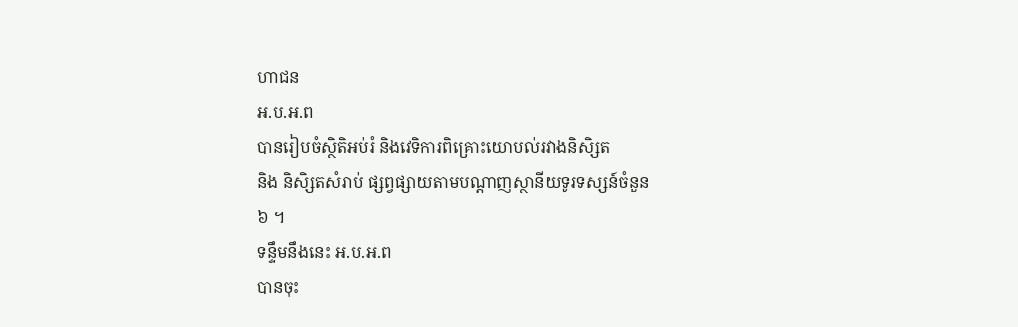ហាជន
អ.ប.អ.ព
បានរៀបចំស្ថិតិអប់រំ និងវេទិការពិគ្រោះយោបល់រវាងនិសិ្សត
និង និសិ្សតសំរាប់ ផ្សព្វផ្សាយតាមបណ្ដាញស្ថានីយទូរទស្សន៍ចំនួន
៦ ។
ទន្ទឹមនឹងនេះ អ.ប.អ.ព
បានចុះ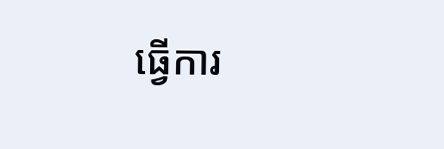ធ្វើការ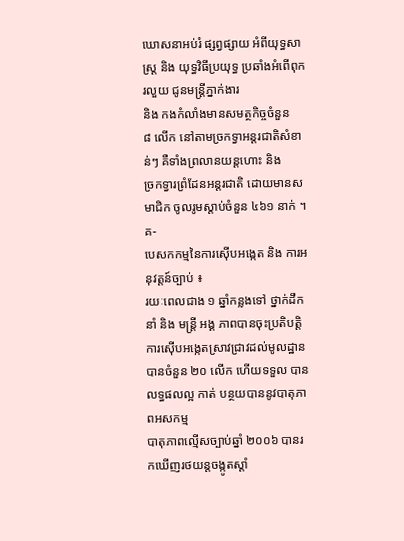ឃោសនាអប់រំ ផ្សព្វផ្សាយ អំពីយុទ្ធសាស្ដ្រ និង យុទ្ធវិធីប្រយុទ្ធ ប្រឆាំងអំពើពុករលួយ ជូនមន្ដ្រីភ្នាក់ងារ
និង កងកំលាំងមានសមត្ថកិច្ចចំនួន
៨ លើក នៅតាមច្រកទ្វាអន្ដរជាតិសំខាន់ៗ គឺទាំងព្រលានយន្ដហោះ និង
ច្រកទ្វារព្រំដែនអន្ដរជាតិ ដោយមានសមាជិក ចូលរូមស្ដាប់ចំនួន ៤៦១ នាក់ ។
គ-
បេសកកម្មនៃការស៊ើបអង្កេត និង ការអនុវត្ដន៍ច្បាប់ ៖
រយៈពេលជាង ១ ឆ្នាំកន្លងទៅ ថ្នាក់ដឹកនាំ និង មន្ដ្រី អង្គ ភាពបានចុះប្រតិបត្ដិការស៊ើបអង្កេតស្រាវជ្រាវដល់មូលដ្ឋានបានចំនួន ២០ លើក ហើយទទួល បាន លទ្ធផលល្អ កាត់ បន្ថយបាននូវបាតុភាពអសកម្ម
បាតុភាពល្មើសច្បាប់ឆ្នាំ ២០០៦ បានរកឃើញរថយន្ដចង្កូតស្ដាំ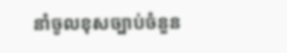នាំចូលខុសច្បាប់ចំនួន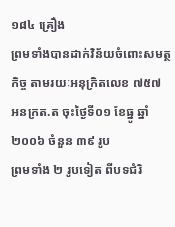១៨៤ គ្រឿង
ព្រមទាំងបានដាក់វិន័យចំពោះសមត្ថកិច្ច តាមរយៈអនុក្រិតលេខ ៧៥៧
អនក្រត.ត ចុះថ្ងៃទី០១ ខែធ្នូ ឆ្នាំ ២០០៦ ចំនួន ៣៩ រូប
ព្រមទាំង ២ រូបទៀត ពីបទជំរិ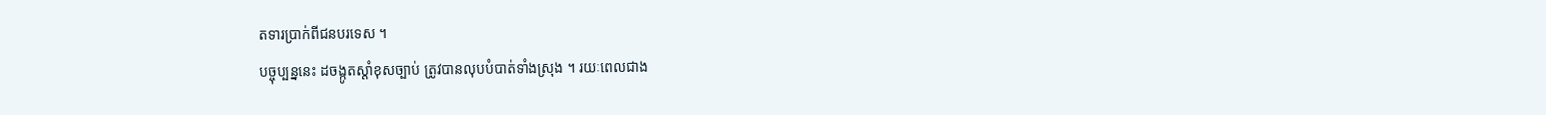តទារប្រាក់ពីជនបរទេស ។
បច្ចុប្បន្ននេះ ដចង្កូតស្ដាំខុសច្បាប់ ត្រូវបានលុបបំបាត់ទាំងស្រុង ។ រយៈពេលជាង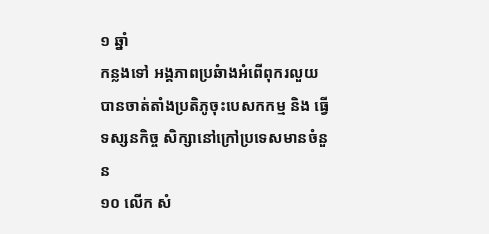១ ឆ្នាំ
កន្លងទៅ អង្គភាពប្រឆំាងអំពើពុករលួយ បានចាត់តាំងប្រតិភូចុះបេសកកម្ម និង ធ្វើទស្សនកិច្ច សិក្សានៅក្រៅប្រទេសមានចំនួន
១០ លើក សំ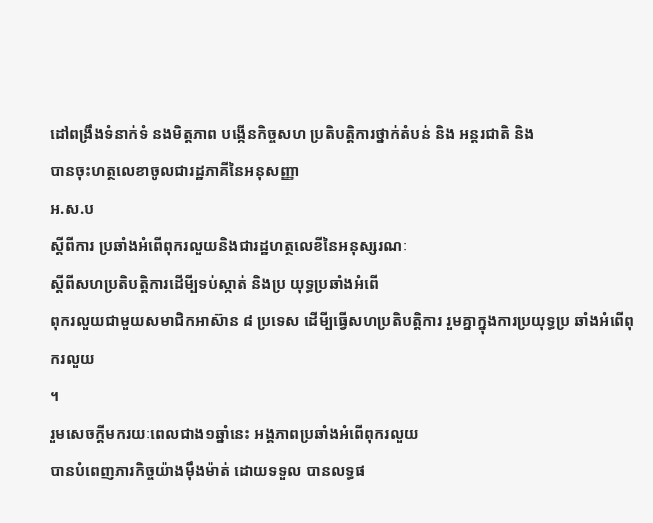ដៅពង្រឹងទំនាក់ទំ នងមិត្ដភាព បង្កើនកិច្ចសហ ប្រតិបត្ដិការថ្នាក់តំបន់ និង អន្ដរជាតិ និង
បានចុះហត្ថលេខាចូលជារដ្ឋភាគីនៃអនុសញ្ញា
អ.ស.ប
ស្ដីពីការ ប្រឆាំងអំពើពុករលួយនិងជារដ្ឋហត្ថលេខីនៃអនុស្សរណៈ
ស្ដីពីសហប្រតិបត្ដិការដើមី្បទប់ស្កាត់ និងប្រ យុទ្ធប្រឆាំងអំពើ
ពុករលួយជាមួយសមាជិកអាស៊ាន ៨ ប្រទេស ដើមី្បធ្វើសហប្រតិបត្ដិការ រួមគ្នាក្នុងការប្រយុទ្ធប្រ ឆាំងអំពើពុករលួយ
។
រួមសេចក្ដីមករយៈពេលជាង១ឆ្នាំនេះ អង្គភាពប្រឆាំងអំពើពុករលួយ
បានបំពេញភារកិច្ចយ៉ាងម៉ឹងម៉ាត់ ដោយទទួល បានលទ្ធផ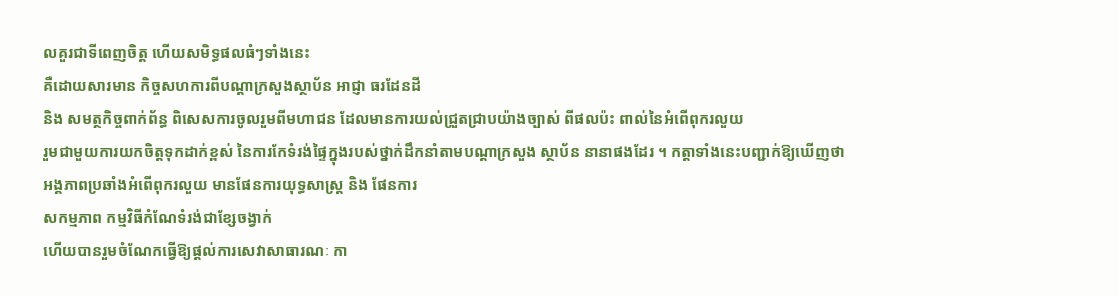លគួរជាទីពេញចិត្ដ ហើយសមិទ្ធផលធំៗទាំងនេះ
គឺដោយសារមាន កិច្ចសហការពីបណ្ដាក្រសួងស្ថាប័ន អាជ្ញា ធរដែនដី
និង សមត្ថកិច្ចពាក់ព័ន្ធ ពិសេសការចូលរួមពីមហាជន ដែលមានការយល់ជ្រួតជ្រាបយ៉ាងច្បាស់ ពីផលប៉ះ ពាល់នៃអំពើពុករលួយ
រួមជាមួយការយកចិត្ដទុកដាក់ខ្ពស់ នៃការកែទំរង់ផ្ទៃក្នុងរបស់ថ្នាក់ដឹកនាំតាមបណ្ដាក្រសួង ស្ថាប័ន នានាផងដែរ ។ កត្ដាទាំងនេះបញ្ជាក់ឱ្យឃើញថា
អង្គភាពប្រឆាំងអំពើពុករលួយ មានផែនការយុទ្ធសាស្ដ្រ និង ផែនការ
សកម្មភាព កម្មវិធីកំណែទំរង់ជាខ្សែចង្វាក់
ហើយបានរួមចំណែកធ្វើឱ្យផ្ដល់ការសេវាសាធារណៈ កា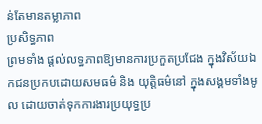ន់តែមានតម្លាភាព
ប្រសិទ្ធភាព
ព្រមទាំង ផ្ដល់លទ្ធភាពឱ្យមានការប្រកួតប្រជែង ក្នុងវិស័យឯកជនប្រកបដោយសមធម៌ និង យុត្ដិធម៌នៅ ក្នុងសង្គមទាំងមូល ដោយចាត់ទុកការងារប្រយុទ្ធប្រ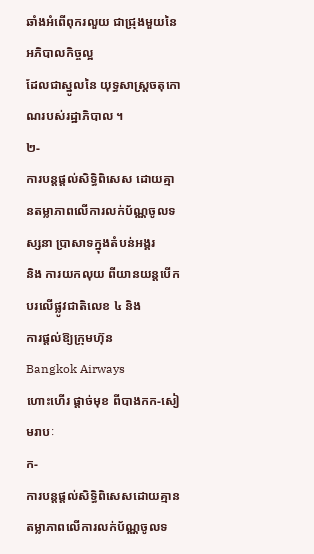ឆាំងអំពើពុករលួយ ជាជ្រុងមួយនៃអភិបាលកិច្ចល្អ
ដែលជាស្នូលនៃ យុទ្ធសាស្ដ្រចតុកោណរបស់រដ្ឋាភិបាល ។
២-
ការបន្ដផ្ដល់សិទ្ធិពិសេស ដោយគ្មានតម្លាភាពលើការលក់ប័ណ្ណចូលទស្សនា ប្រាសាទក្នុងតំបន់អង្គរ
និង ការយកលុយ ពីយានយន្ដបើកបរលើផ្លូវជាតិលេខ ៤ និង
ការផ្ដល់ឱ្យក្រុមហ៊ុន
Bangkok Airways
ហោះហើរ ផ្ដាច់មុខ ពីបាងកក-សៀមរាបៈ
ក-
ការបន្ដផ្ដល់សិទ្ធិពិសេសដោយគ្មានតម្លាភាពលើការលក់ប័ណ្ណចូលទ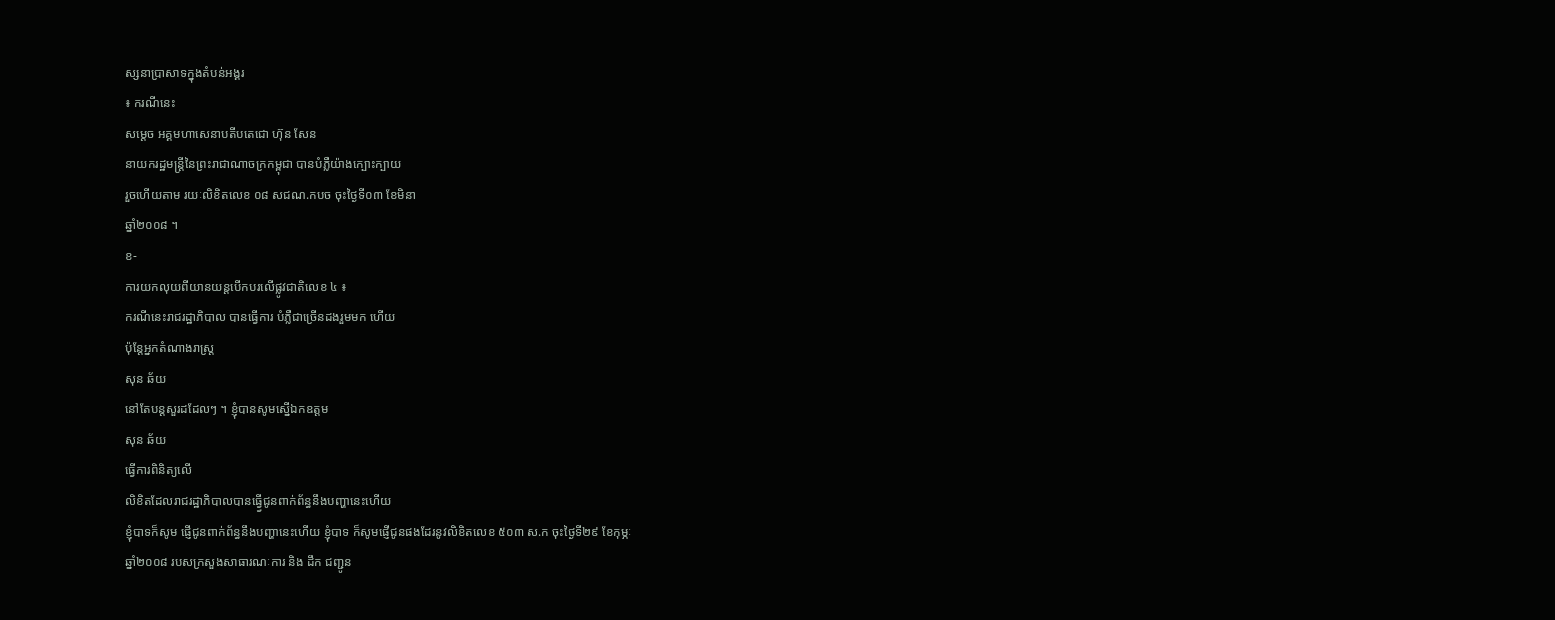ស្សនាប្រាសាទក្នុងតំបន់អង្គរ
៖ ករណីនេះ
សម្ដេច អគ្គមហាសេនាបតីបតេជោ ហ៊ុន សែន
នាយករដ្ឋមន្ដ្រីនៃព្រះរាជាណាចក្រកម្ពុជា បានបំភ្លឺយ៉ាងក្បោះក្បាយ
រួចហើយតាម រយៈលិខិតលេខ ០៨ សជណ.កបច ចុះថ្ងៃទី០៣ ខែមិនា
ឆ្នាំ២០០៨ ។
ខ-
ការយកលុយពីយានយន្ដបើកបរលើផ្លូវជាតិលេខ ៤ ៖
ករណីនេះរាជរដ្ឋាភិបាល បានធ្វើការ បំភ្លឺជាច្រើនដងរួមមក ហើយ
ប៉ុន្ដែអ្នកតំណាងរាស្ដ្រ
សុន ឆ័យ
នៅតែបន្ដសួរដដែលៗ ។ ខ្ញុំបានសូមស្នើឯកឧត្ដម
សុន ឆ័យ
ធ្វើការពិនិត្យលើ
លិខិតដែលរាជរដ្ឋាភិបាលបានធ្វើ្វជូនពាក់ព័ន្ធនឹងបញ្ហានេះហើយ
ខ្ញុំបាទក៏សូម ផ្ញើជូនពាក់ព័ន្ធនឹងបញ្ហានេះហើយ ខ្ញុំបាទ ក៏សូមផ្ញើជូនផងដែរនូវលិខិតលេខ ៥០៣ ស.ក ចុះថ្ងៃទី២៩ ខែកុម្ភៈ
ឆ្នាំ២០០៨ របសក្រសួងសាធារណៈការ និង ដឹក ជញ្ជូន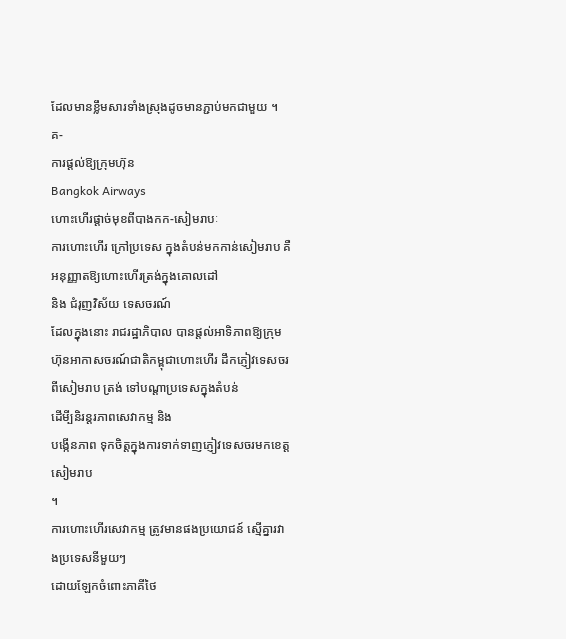ដែលមានខ្លឹមសារទាំងស្រុងដូចមានភ្ជាប់មកជាមួយ ។
គ-
ការផ្ដល់ឱ្យក្រុមហ៊ុន
Bangkok Airways
ហោះហើរផ្ដាច់មុខពីបាងកក-សៀមរាបៈ
ការហោះហើរ ក្រៅប្រទេស ក្នុងតំបន់មកកាន់សៀមរាប គឺអនុញ្ញាតឱ្យហោះហើរត្រង់ក្នុងគោលដៅ
និង ជំរុញវិស័យ ទេសចរណ៍
ដែលក្នុងនោះ រាជរដ្ឋាភិបាល បានផ្ដល់អាទិភាពឱ្យក្រុមហ៊ុនអាកាសចរណ៍ជាតិកម្ពុជាហោះហើរ ដឹកភ្ញៀវទេសចរពីសៀមរាប ត្រង់ ទៅបណ្ដាប្រទេសក្នុងតំបន់
ដើមី្បនិរន្ដរភាពសេវាកម្ម និង
បង្កើនភាព ទុកចិត្ដក្នុងការទាក់ទាញភ្ញៀវទេសចរមកខេត្ដ សៀមរាប
។
ការហោះហើរសេវាកម្ម ត្រូវមានផងប្រយោជន៍ ស្មើគ្នារវាងប្រទេសនីមួយៗ
ដោយឡែកចំពោះភាគីថៃ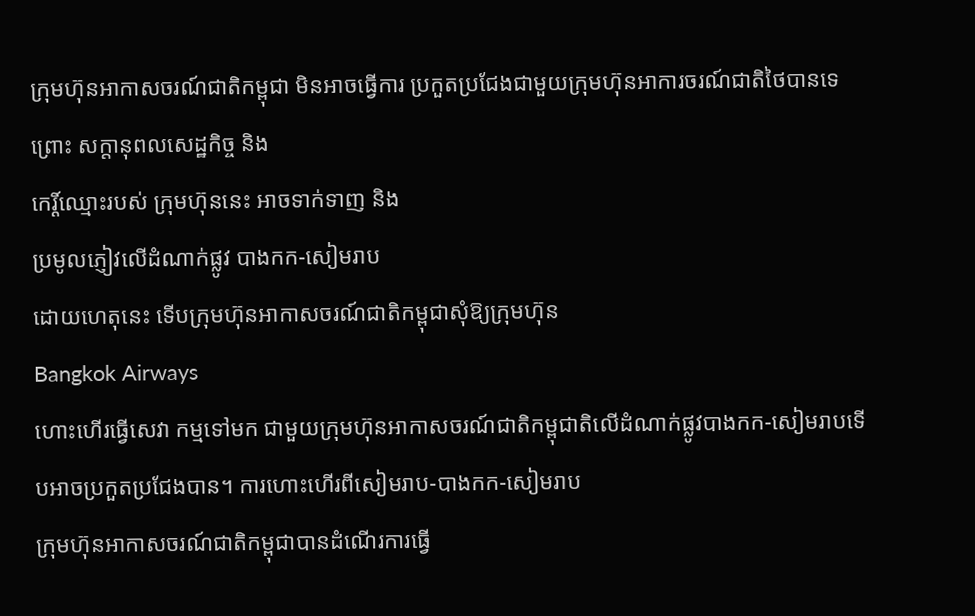ក្រុមហ៊ុនអាកាសចរណ៍ជាតិកម្ពុជា មិនអាចធ្វើការ ប្រកួតប្រជែងជាមួយក្រុមហ៊ុនអាការចរណ៍ជាតិថៃបានទេ
ព្រោះ សក្ដានុពលសេដ្ឋកិច្ច និង
កេរ្ដិ៍ឈ្មោះរបស់ ក្រុមហ៊ុននេះ អាចទាក់ទាញ និង
ប្រមូលភ្ញៀវលើដំណាក់ផ្លូវ បាងកក-សៀមរាប
ដោយហេតុនេះ ទើបក្រុមហ៊ុនអាកាសចរណ៍ជាតិកម្ពុជាសុំឱ្យក្រុមហ៊ុន
Bangkok Airways
ហោះហើរធ្វើសេវា កម្មទៅមក ជាមួយក្រុមហ៊ុនអាកាសចរណ៍ជាតិកម្ពុជាតិលើដំណាក់ផ្លូវបាងកក-សៀមរាបទើបអាចប្រកួតប្រជែងបាន។ ការហោះហើរពីសៀមរាប-បាងកក-សៀមរាប
ក្រុមហ៊ុនអាកាសចរណ៍ជាតិកម្ពុជាបានដំណើរការធ្វើ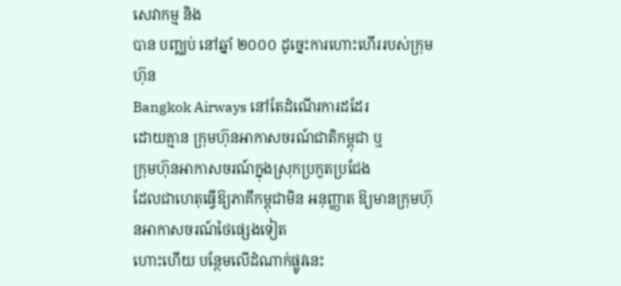សេវាកម្ម និង
បាន បញ្ឈប់ នៅឆ្នាំ ២០០០ ដូច្នេះការហោះហើររបស់ក្រុមហ៊ុន
Bangkok Airways នៅតែដំណើរការដដែរ
ដោយគ្មាន ក្រុមហ៊ុនអាកាសចរណ៍ជាតិកម្ពុជា ឬ
ក្រុមហ៊ុនអាកាសចរណ៍ក្នុងស្រុកប្រកួតប្រជែង
ដែលជាហេតុធ្វើឱ្យភាគីកម្ពុជាមិន អនុញ្ញាត ឱ្យមានក្រុមហ៊ុនអាកាសចរណ៍ថៃផ្សេងទៀត
ហោះហើយ បន្ថែមលើដំណាក់ផ្លូវនេះ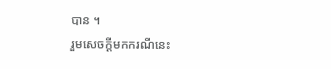បាន ។
រួមសេចក្ដីមកករណីនេះ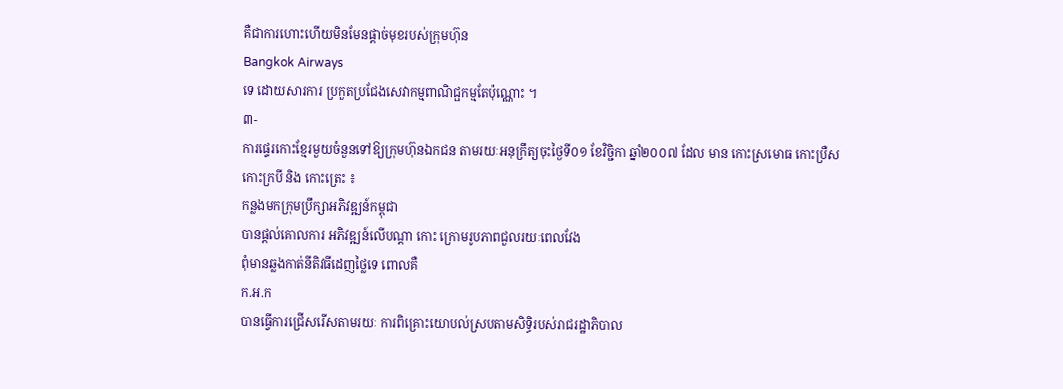គឺជាការហោះហើយមិនមែនផ្ដាច់មុខរបស់ក្រុមហ៊ុន
Bangkok Airways
ទេ ដោយសារការ ប្រកួតប្រជែងសេវាកម្មពាណិជ្ផកម្មតែប៉ុណ្ណោះ ។
៣-
ការផ្ទេរកោះខ្មែរមួយចំនួនទៅឱ្យក្រុមហ៊ុនឯកជន តាមរយៈអនុក្រឹត្យចុះថ្ងៃទី០១ ខែវិច្ជិកា ឆ្នាំ២០០៧ ដែល មាន កោះស្រមោធ កោះប្រឺស
កោះក្របី និង កោះត្រេះ ៖
កន្លងមកក្រុមប្រឹក្សាអភិវឌ្ឍន៍កម្ពុជា
បានផ្ដល់គោលការ អភិវឌ្ឍន៍លើបណ្ដា កោះ ក្រោមរូបភាពជួលរយៈពេលវែង
ពុំមានឆ្លងកាត់នីតិវធីដេញថ្លៃទេ ពោលគឺ
ក.អ.ក
បានធ្វើការជ្រើសរើសតាមរយៈ ការពិគ្រោះយោបល់ស្របតាមសិទ្ធិរបស់រាជរដ្ឋាភិបាល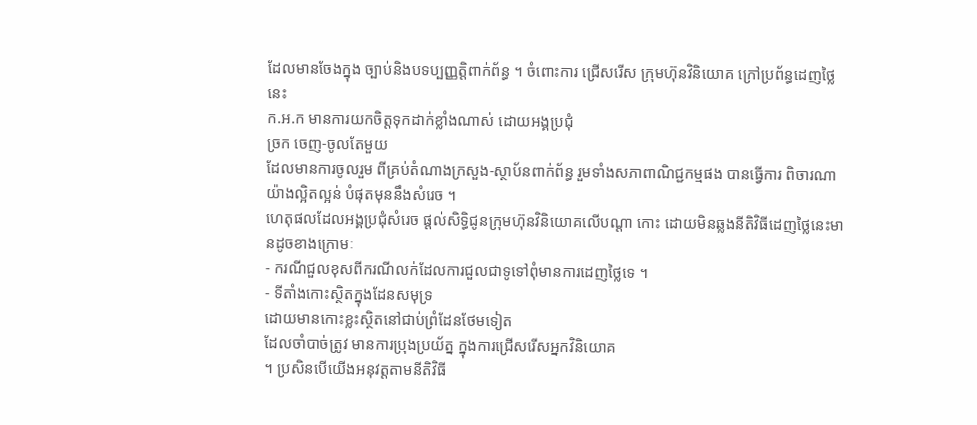ដែលមានចែងក្នុង ច្បាប់និងបទប្បញ្ញត្ដិពាក់ព័ន្ធ ។ ចំពោះការ ជ្រើសរើស ក្រុមហ៊ុនវិនិយោគ ក្រៅប្រព័ន្ធដេញថ្លៃនេះ
ក.អ.ក មានការយកចិត្ដទុកដាក់ខ្លាំងណាស់ ដោយអង្គប្រជុំ
ច្រក ចេញ-ចូលតែមួយ
ដែលមានការចូលរួម ពីគ្រប់តំណាងក្រសួង-ស្ថាប័នពាក់ព័ន្ធ រួមទាំងសភាពាណិជ្ជកម្មផង បានធ្វើការ ពិចារណា យ៉ាងល្អិតល្អន់ បំផុតមុននឹងសំរេច ។
ហេតុផលដែលអង្គប្រជុំសំរេច ផ្ដល់សិទ្ធិជូនក្រុមហ៊ុនវិនិយោគលើបណ្ដា កោះ ដោយមិនឆ្លងនីតិវិធីដេញថ្លៃនេះមានដូចខាងក្រោមៈ
- ករណីជួលខុសពីករណីលក់ដែលការជួលជាទូទៅពុំមានការដេញថ្លៃទេ ។
- ទីតាំងកោះស្ថិតក្នុងដែនសមុទ្រ
ដោយមានកោះខ្លះស្ថិតនៅជាប់ព្រំដែនថែមទៀត
ដែលចាំបាច់ត្រូវ មានការប្រុងប្រយ័ត្ន ក្នុងការជ្រើសរើសអ្នកវិនិយោគ
។ ប្រសិនបើយើងអនុវត្ដតាមនីតិវិធី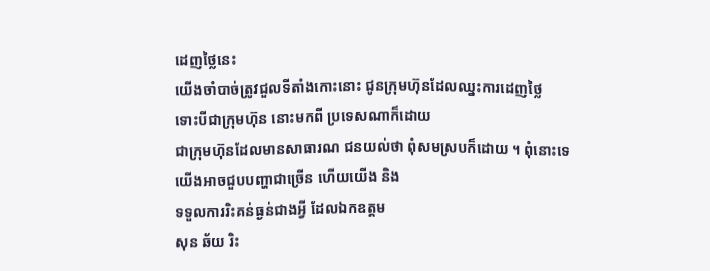ដេញថ្លៃនេះ
យើងចាំបាច់ត្រូវជួលទីតាំងកោះនោះ ជូនក្រុមហ៊ុនដែលឈ្នះការដេញថ្លៃ
ទោះបីជាក្រុមហ៊ុន នោះមកពី ប្រទេសណាក៏ដោយ
ជាក្រុមហ៊ុនដែលមានសាធារណ ជនយល់ថា ពុំសមស្របក៏ដោយ ។ ពុំនោះទេ
យើងអាចជួបបញ្ហាជាច្រើន ហើយយើង និង
ទទួលការរិះគន់ធ្ងន់ជាងអ្វី ដែលឯកឧត្ដម
សុន ឆ័យ រិះ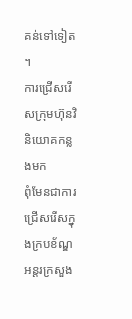គន់ទៅទៀត
។
ការជ្រើសរើសក្រុមហ៊ុនវិនិយោគកន្លងមក
ពុំមែនជាការជ្រើសរើសក្នុងក្របខ័ណ្ឌអន្ដរក្រសួង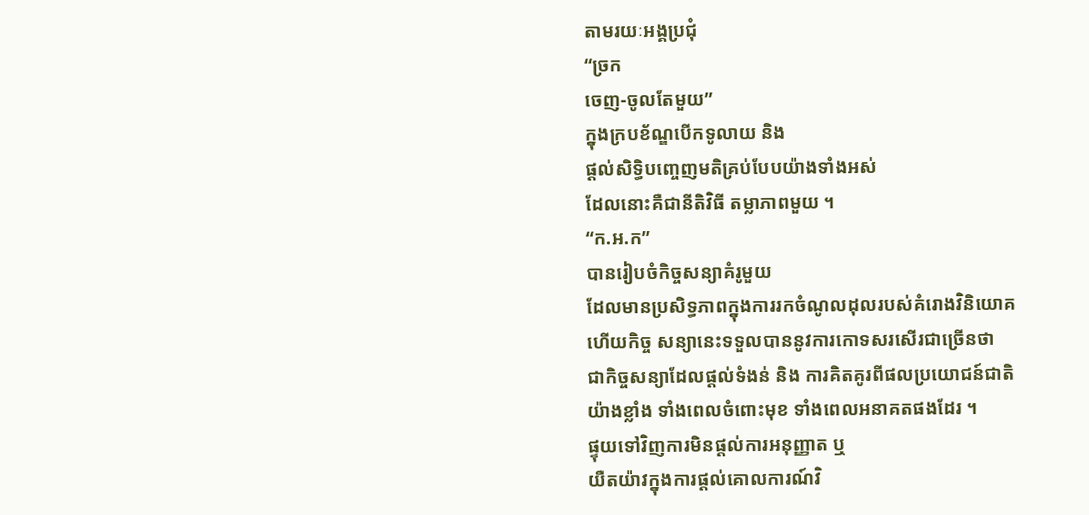តាមរយៈអង្គប្រជុំ
“ច្រក
ចេញ-ចូលតែមួយ”
ក្នុងក្របខ័ណ្ឌបើកទូលាយ និង
ផ្ដល់សិទ្ធិបញ្ចេញមតិគ្រប់បែបយ៉ាងទាំងអស់
ដែលនោះគឺជានីតិវិធី តម្លាភាពមួយ ។
“ក.អ.ក”
បានរៀបចំកិច្ចសន្យាគំរូមួយ
ដែលមានប្រសិទ្ធភាពក្នុងការរកចំណូលដុលរបស់គំរោងវិនិយោគ
ហើយកិច្ច សន្យានេះទទួលបាននូវការកោទសរសើរជាច្រើនថា
ជាកិច្ចសន្យាដែលផ្ដល់ទំងន់ និង ការគិតគូរពីផលប្រយោជន៍ជាតិ
យ៉ាងខ្លាំង ទាំងពេលចំពោះមុខ ទាំងពេលអនាគតផងដែរ ។
ផ្ទុយទៅវិញការមិនផ្ដល់ការអនុញ្ញាត ឬ
យឺតយ៉ាវក្នុងការផ្ដល់គោលការណ៍វិ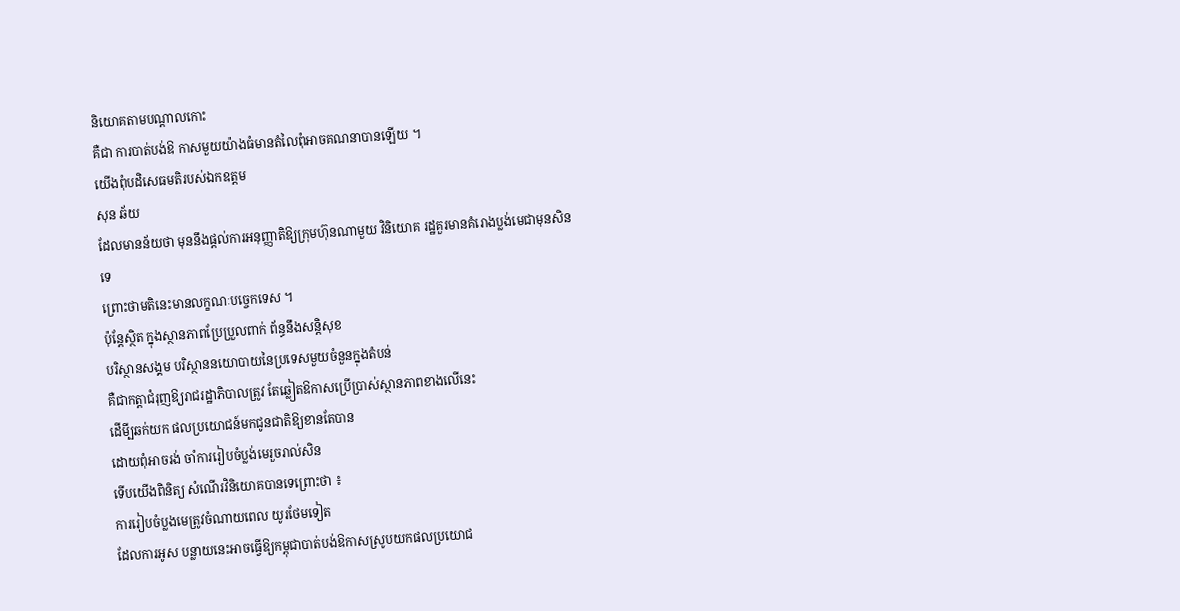និយោគតាមបណ្ដាលកោះ
គឺជា ការបាត់បង់ឱ កាសមួយយ៉ាងធំមានតំលៃពុំអាចគណនាបានឡើយ ។
យើងពុំបដិសេធមតិរបស់ឯកឧត្ដម
សុន ឆ័យ
ដែលមានន័យថា មុននឹងផ្ដល់ការអនុញ្ញាតិឱ្យក្រុមហ៊ុនណាមួយ វិនិយោគ រដ្ឋគួរមានគំរោងប្លង់មេជាមុនសិនទេ
ព្រោះថាមតិនេះមានលក្ខណៈបច្ចេកទេស ។
ប៉ុន្ដែស្ថិត ក្នុងស្ថានភាពប្រែប្រួលពាក់ ព័ន្ធនឹងសន្ដិសុខ
បរិស្ថានសង្គម បរិស្ថាននយោបាយនៃប្រទេសមួយចំនួនក្នុងតំបន់
គឺជាកត្ដាជំរុញឱ្យរាជរដ្ឋាភិបាលត្រូវ តែឆ្លៀតឱកាសប្រើប្រាស់ស្ថានភាពខាងលើនេះ
ដើមី្បឆក់យក ផលប្រយោជន៍មកជូនជាតិឱ្យខានតែបាន
ដោយពុំអាចរង់ ចាំការរៀបចំប្លង់មេរួចរាល់សិន
ទើបយើងពិនិត្យ សំណើរវិនិយោគបានទេព្រោះថា ៖
ការរៀបចំប្លងមេត្រូវចំណាយពេល យូរថែមទៀត
ដែលការអូស បន្លាយនេះអាចធ្វើឱ្យកម្ពុជាបាត់បង់ឱកាសស្រូបយកផលប្រយោជ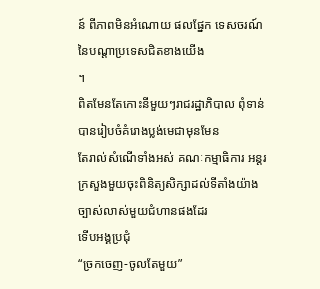ន៍ ពីភាពមិនអំណោយ ផលផ្នែក ទេសចរណ៍ នៃបណ្ដាប្រទេសជិតខាងយើង
។
ពិតមែនតែកោះនីមួយៗរាជរដ្ឋាភិបាល ពុំទាន់បានរៀបចំគំរោងប្លង់មេជាមុនមែន
តែរាល់សំណើទាំងអស់ គណៈកម្មាធិការ អន្ដរក្រសួងមួយចុះពិនិត្យសិក្សាដល់ទីតាំងយ៉ាងច្បាស់លាស់មួយជំហានផងដែរ
ទើបអង្គប្រជុំ
“ច្រកចេញ-ចូលតែមួយ”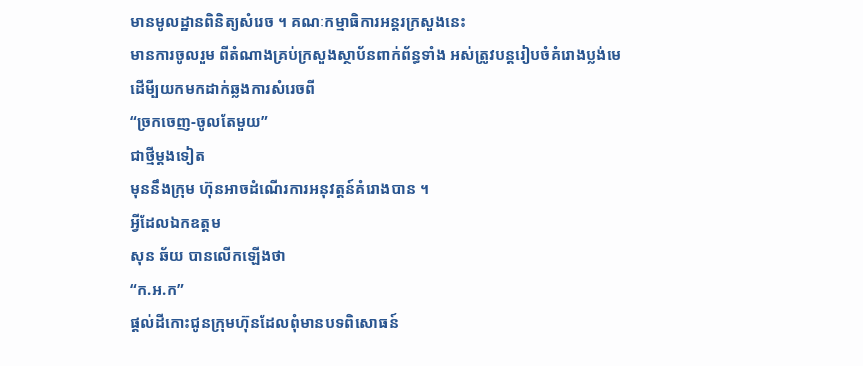មានមូលដ្ឋានពិនិត្យសំរេច ។ គណៈកម្មាធិការអន្ដរក្រសួងនេះ
មានការចូលរួម ពីតំណាងគ្រប់ក្រសួងស្ថាប័នពាក់ព័ន្ធទាំង អស់ត្រូវបន្ដរៀបចំគំរោងប្លង់មេ
ដើមី្បយកមកដាក់ឆ្លងការសំរេចពី
“ច្រកចេញ-ចូលតែមួយ”
ជាថ្មីម្ដងទៀត
មុននឹងក្រុម ហ៊ុនអាចដំណើរការអនុវត្ដន៍គំរោងបាន ។
អ្វីដែលឯកឧត្ដម
សុន ឆ័យ បានលើកឡើងថា
“ក.អ.ក”
ផ្ដល់ដីកោះជូនក្រុមហ៊ុនដែលពុំមានបទពិសោធន៍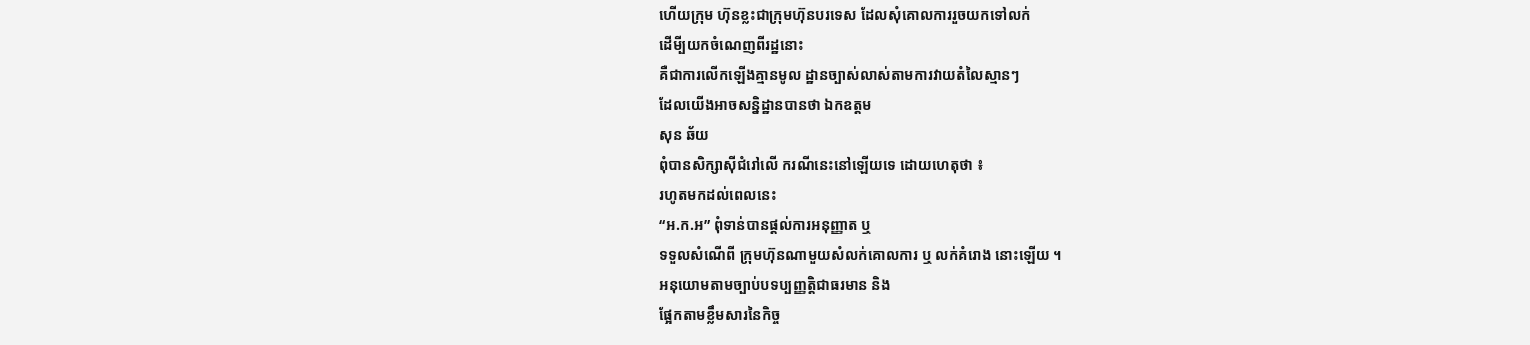ហើយក្រុម ហ៊ុនខ្លះជាក្រុមហ៊ុនបរទេស ដែលសុំគោលការរួចយកទៅលក់
ដើមី្បយកចំណេញពីរដ្ឋនោះ
គឺជាការលើកឡើងគ្មានមូល ដ្ឋានច្បាស់លាស់តាមការវាយតំលៃស្មានៗ
ដែលយើងអាចសន្និដ្ឋានបានថា ឯកឧត្ដម
សុន ឆ័យ
ពុំបានសិក្សាស៊ីជំរៅលើ ករណីនេះនៅឡើយទេ ដោយហេតុថា ៖
រហូតមកដល់ពេលនេះ
“អ.ក.អ” ពុំទាន់បានផ្ដល់ការអនុញ្ញាត ឬ
ទទួលសំណើពី ក្រុមហ៊ុនណាមួយសំលក់គោលការ ឬ លក់គំរោង នោះឡើយ ។
អនុយោមតាមច្បាប់បទប្បញ្ញត្ដិជាធរមាន និង
ផ្អែកតាមខ្លឹមសារនៃកិច្ច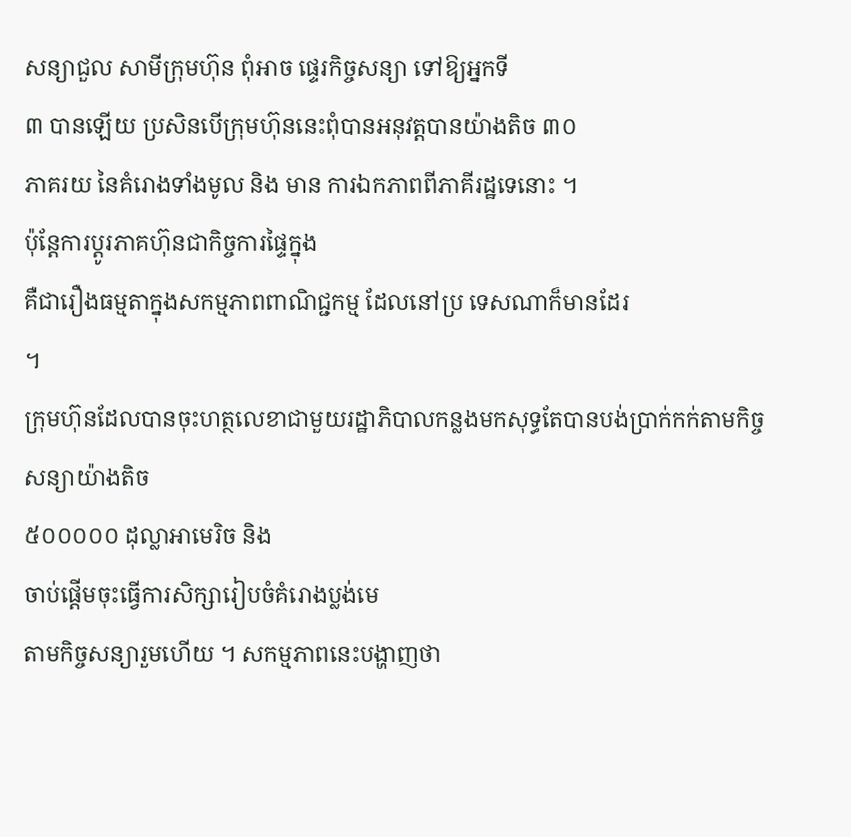សន្យាជួល សាមីក្រុមហ៊ុន ពុំអាច ផ្ទេរកិច្ចសន្យា ទៅឱ្យអ្នកទី
៣ បានឡើយ ប្រសិនបើក្រុមហ៊ុននេះពុំបានអនុវត្ដបានយ៉ាងតិច ៣០
ភាគរយ នៃគំរោងទាំងមូល និង មាន ការឯកភាពពីភាគីរដ្ឋទេនោះ ។
ប៉ុន្ដែការប្ដូរភាគហ៊ុនជាកិច្ចការផ្ទៃក្នុង
គឺជារឿងធម្មតាក្នុងសកម្មភាពពាណិជ្ជកម្ម ដែលនៅប្រ ទេសណាក៏មានដែរ
។
ក្រុមហ៊ុនដែលបានចុះហត្ថលេខាជាមួយរដ្ឋាភិបាលកន្លងមកសុទ្ធតែបានបង់ប្រាក់កក់តាមកិច្ចសន្យាយ៉ាងតិច
៥០០០០០ ដុល្លាអាមេរិច និង
ចាប់ផ្ដើមចុះធ្វើការសិក្សារៀបចំគំរោងប្លង់មេ
តាមកិច្ចសន្យារួមហើយ ។ សកម្មភាពនេះបង្ហាញថា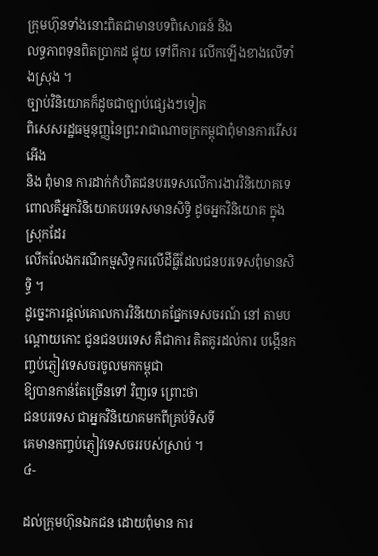ក្រុមហ៊ុនទាំងនោះពិតជាមានបទពិសោធន៍ និង
លទ្ធភាពទុនពិតប្រាកដ ផ្ទុយ ទៅពីការ លើកឡើងខាងលើទាំងស្រុង ។
ច្បាប់វិនិយោគក៏ដូចជាច្បាប់ផ្សេងៗទៀត
ពិសេសរដ្ឋធម្មនុញ្ញនៃព្រះរាជាណាចក្រកម្ពុជាពុំមានការរើសរអើង
និង ពុំមាន ការដាក់កំហិតជនបរទេសលើការងារវិនិយោគទេ
ពោលគឺអ្នកវិនិយោគបរទេសមានសិទ្ធិ ដូចអ្នកវិនិយោគ ក្នុងស្រុកដែរ
លើកលែងករណីកម្មសិទ្ធករលើដីធ្លីដែលជនបរទេសពុំមានសិទ្ធិ ។
ដូច្នេះការផ្ដល់គោលការវិនិយោគផ្នែកទេសចរណ៍ នៅ តាមបណ្ដោយកោះ ជូនជនបរទេស គឺជាការ គិតគូរដល់ការ បង្កើនកញ្ចប់ភ្ញៀវទេសចរចូលមកកម្ពុជា
ឱ្យបានកាន់តែច្រើនទៅ វិញទេ ព្រោះថា
ជនបរទេស ជាអ្នកវិនិយោគមកពីគ្រប់ទិសទី
គេមានកញ្ចប់ភ្ញៀវទេសចររបស់ស្រាប់ ។
៤-

ដល់ក្រុមហ៊ុនឯកជន ដោយពុំមាន ការ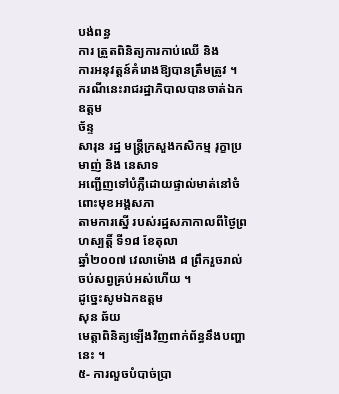បង់ពន្ធ
ការ ត្រួតពិនិត្យការកាប់ឈើ និង
ការអនុវត្ដន៍គំរោងឱ្យបានត្រឹមត្រូវ ។
ករណីនេះរាជរដ្ឋាភិបាលបានចាត់ឯកឧត្ដម
ច័ន្ទ
សារុន រដ្ឋ មន្ដ្រីក្រសួងកសិកម្ម រុក្ខាប្រមាញ់ និង នេសាទ
អញ្ជើញទៅបំភ្លឺដោយផ្ទាល់មាត់នៅចំពោះមុខអង្គសភា
តាមការស្នើ របស់រដ្ឋសភាកាលពីថ្ងៃព្រហស្បត្ដិ៍ ទី១៨ ខែតុលា
ឆ្នាំ២០០៧ វេលាម៉ោង ៨ ព្រឹករួចរាល់ចប់សព្វគ្រប់អស់ហើយ ។
ដូច្នេះសូមឯកឧត្ដម
សុន ឆ័យ
មេត្ដាពិនិត្យឡើងវិញពាក់ព័ន្ធនឹងបញ្ហានេះ ។
៥- ការលួចបំបាច់ប្រា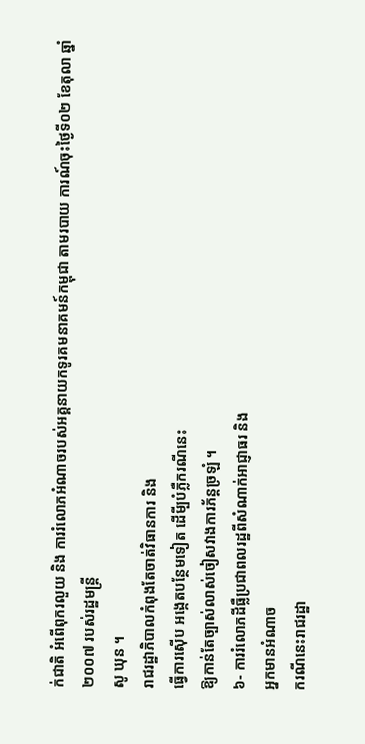ក់ជាតិ អំពើពុករលួយ និង ការរំលោភអំណាចរបស់អគ្គនាយកទូរគមនាគមន៍កម្ពុជា តាមរបាយ ការណ៍ចុះថ្ងៃទី០២ ខែតុលា ឆ្នាំ ២០០៧ របស់រដ្ឋមន្ដ្រី
សូ ឃុន ។
រាជរដ្ឋាភិបាលកំពុងតែចាត់វិធានការ និង
ធ្វើការស៊ើប អង្កេតបន្ថែមទៀត ដើមី្បបំភ្លឺករណីនេះ
ឱ្យកាន់តែច្បាស់លាស់ចៀសវាងការភ័ន្ដច្រឡំ ។
៦- ការរំលោភដីធ្លឺប្រជាពលរដ្ឋពីសំណាក់អាជ្ញាធរ និង
អ្នកមានអំណាច
ករណីនេះរាជរដ្ឋា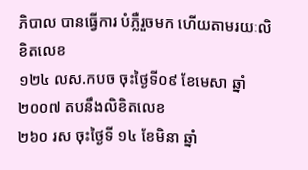ភិបាល បានធ្វើការ បំភ្លឺរួចមក ហើយតាមរយៈលិខិតលេខ
១២៤ លស.កបច ចុះថ្ងៃទី០៩ ខែមេសា ឆ្នាំ២០០៧ តបនឹងលិខិតលេខ
២៦០ រស ចុះថ្ងៃទី ១៤ ខែមិនា ឆ្នាំ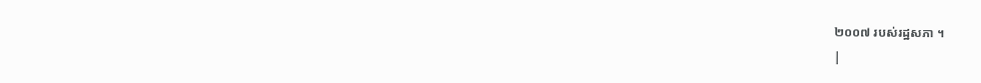២០០៧ របស់រដ្ឋសភា ។
|